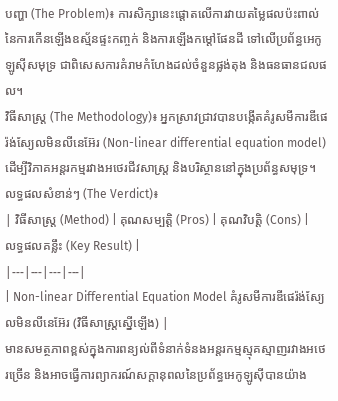បញ្ហា (The Problem)៖ ការសិក្សានេះផ្តោតលើការវាយតម្លៃផលប៉ះពាល់នៃការកើនឡើងឧស្ម័នផ្ទះកញ្ចក់ និងការឡើងកម្តៅផែនដី ទៅលើប្រព័ន្ធអេកូឡូស៊ីសមុទ្រ ជាពិសេសការគំរាមកំហែងដល់ចំនួនផ្លង់តុង និងធនធានជលផល។
វិធីសាស្ត្រ (The Methodology)៖ អ្នកស្រាវជ្រាវបានបង្កើតគំរូសមីការឌីផេរ៉ង់ស្យែលមិនលីនេអ៊ែរ (Non-linear differential equation model) ដើម្បីវិភាគអន្តរកម្មរវាងអថេរជីវសាស្រ្ត និងបរិស្ថាននៅក្នុងប្រព័ន្ធសមុទ្រ។
លទ្ធផលសំខាន់ៗ (The Verdict)៖
| វិធីសាស្ត្រ (Method) | គុណសម្បត្តិ (Pros) | គុណវិបត្តិ (Cons) | លទ្ធផលគន្លឹះ (Key Result) |
|---|---|---|---|
| Non-linear Differential Equation Model គំរូសមីការឌីផេរ៉ង់ស្យែលមិនលីនេអ៊ែរ (វិធីសាស្ត្រស្នើឡើង) |
មានសមត្ថភាពខ្ពស់ក្នុងការពន្យល់ពីទំនាក់ទំនងអន្តរកម្មស្មុគស្មាញរវាងអថេរច្រើន និងអាចធ្វើការព្យាករណ៍សក្ដានុពលនៃប្រព័ន្ធអេកូឡូស៊ីបានយ៉ាង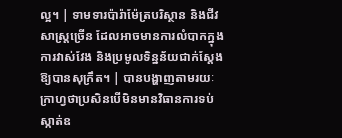ល្អ។ | ទាមទារប៉ារ៉ាម៉ែត្របរិស្ថាន និងជីវសាស្ត្រច្រើន ដែលអាចមានការលំបាកក្នុងការវាស់វែង និងប្រមូលទិន្នន័យជាក់ស្តែងឱ្យបានសុក្រឹត។ | បានបង្ហាញតាមរយៈក្រាហ្វថាប្រសិនបើមិនមានវិធានការទប់ស្កាត់ឧ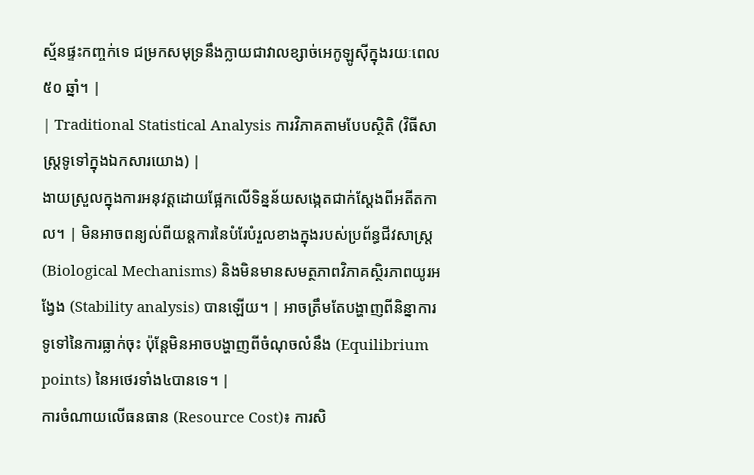ស្ម័នផ្ទះកញ្ចក់ទេ ជម្រកសមុទ្រនឹងក្លាយជាវាលខ្សាច់អេកូឡូស៊ីក្នុងរយៈពេល ៥០ ឆ្នាំ។ |
| Traditional Statistical Analysis ការវិភាគតាមបែបស្ថិតិ (វិធីសាស្ត្រទូទៅក្នុងឯកសារយោង) |
ងាយស្រួលក្នុងការអនុវត្តដោយផ្អែកលើទិន្នន័យសង្កេតជាក់ស្តែងពីអតីតកាល។ | មិនអាចពន្យល់ពីយន្តការនៃបំរែបំរួលខាងក្នុងរបស់ប្រព័ន្ធជីវសាស្ត្រ (Biological Mechanisms) និងមិនមានសមត្ថភាពវិភាគស្ថិរភាពយូរអង្វែង (Stability analysis) បានឡើយ។ | អាចត្រឹមតែបង្ហាញពីនិន្នាការទូទៅនៃការធ្លាក់ចុះ ប៉ុន្តែមិនអាចបង្ហាញពីចំណុចលំនឹង (Equilibrium points) នៃអថេរទាំង៤បានទេ។ |
ការចំណាយលើធនធាន (Resource Cost)៖ ការសិ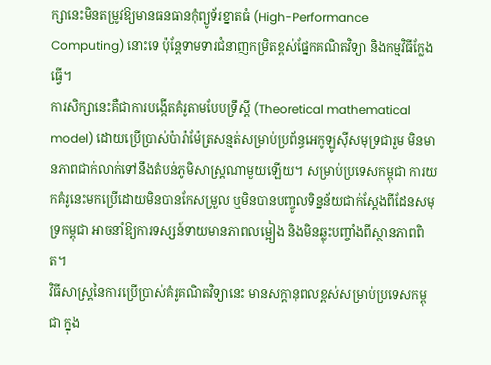ក្សានេះមិនតម្រូវឱ្យមានធនធានកុំព្យូទ័រខ្នាតធំ (High-Performance Computing) នោះទេ ប៉ុន្តែទាមទារជំនាញកម្រិតខ្ពស់ផ្នែកគណិតវិទ្យា និងកម្មវិធីក្លែងធ្វើ។
ការសិក្សានេះគឺជាការបង្កើតគំរូតាមបែបទ្រឹស្តី (Theoretical mathematical model) ដោយប្រើប្រាស់ប៉ារ៉ាម៉ែត្រសន្មត់សម្រាប់ប្រព័ន្ធអេកូឡូស៊ីសមុទ្រជារួម មិនមានភាពជាក់លាក់ទៅនឹងតំបន់ភូមិសាស្ត្រណាមួយឡើយ។ សម្រាប់ប្រទេសកម្ពុជា ការយកគំរូនេះមកប្រើដោយមិនបានកែសម្រួល ឬមិនបានបញ្ចូលទិន្នន័យជាក់ស្តែងពីដែនសមុទ្រកម្ពុជា អាចនាំឱ្យការទស្សន៍ទាយមានភាពលម្អៀង និងមិនឆ្លុះបញ្ចាំងពីស្ថានភាពពិត។
វិធីសាស្ត្រនៃការប្រើប្រាស់គំរូគណិតវិទ្យានេះ មានសក្តានុពលខ្ពស់សម្រាប់ប្រទេសកម្ពុជា ក្នុង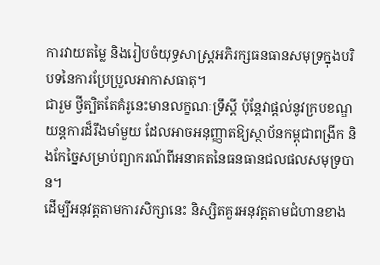ការវាយតម្លៃ និងរៀបចំយុទ្ធសាស្ត្រអភិរក្សធនធានសមុទ្រក្នុងបរិបទនៃការប្រែប្រួលអាកាសធាតុ។
ជារួម ថ្វីត្បិតតែគំរូនេះមានលក្ខណៈទ្រឹស្តី ប៉ុន្តែវាផ្តល់នូវក្របខណ្ឌយន្តការដ៏រឹងមាំមួយ ដែលអាចអនុញ្ញាតឱ្យស្ថាប័នកម្ពុជាពង្រីក និងកែច្នៃសម្រាប់ព្យាករណ៍ពីអនាគតនៃធនធានជលផលសមុទ្របាន។
ដើម្បីអនុវត្តតាមការសិក្សានេះ និស្សិតគួរអនុវត្តតាមជំហានខាង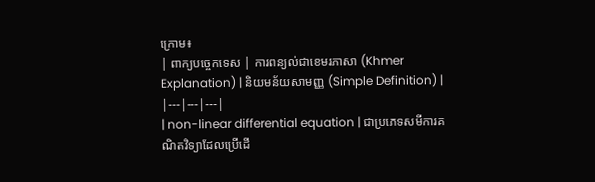ក្រោម៖
| ពាក្យបច្ចេកទេស | ការពន្យល់ជាខេមរភាសា (Khmer Explanation) | និយមន័យសាមញ្ញ (Simple Definition) |
|---|---|---|
| non-linear differential equation | ជាប្រភេទសមីការគណិតវិទ្យាដែលប្រើដើ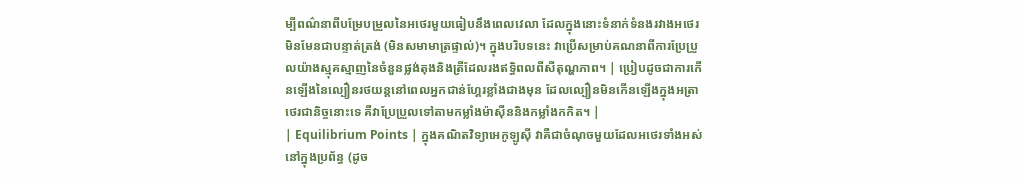ម្បីពណ៌នាពីបម្រែបម្រួលនៃអថេរមួយធៀបនឹងពេលវេលា ដែលក្នុងនោះទំនាក់ទំនងរវាងអថេរមិនមែនជាបន្ទាត់ត្រង់ (មិនសមាមាត្រផ្ទាល់)។ ក្នុងបរិបទនេះ វាប្រើសម្រាប់គណនាពីការប្រែប្រួលយ៉ាងស្មុគស្មាញនៃចំនួនផ្លង់តុងនិងត្រីដែលរងឥទ្ធិពលពីសីតុណ្ហភាព។ | ប្រៀបដូចជាការកើនឡើងនៃល្បឿនរថយន្តនៅពេលអ្នកជាន់ហ្គែរខ្លាំងជាងមុន ដែលល្បឿនមិនកើនឡើងក្នុងអត្រាថេរជានិច្ចនោះទេ គឺវាប្រែប្រួលទៅតាមកម្លាំងម៉ាស៊ីននិងកម្លាំងកកិត។ |
| Equilibrium Points | ក្នុងគណិតវិទ្យាអេកូឡូស៊ី វាគឺជាចំណុចមួយដែលអថេរទាំងអស់នៅក្នុងប្រព័ន្ធ (ដូច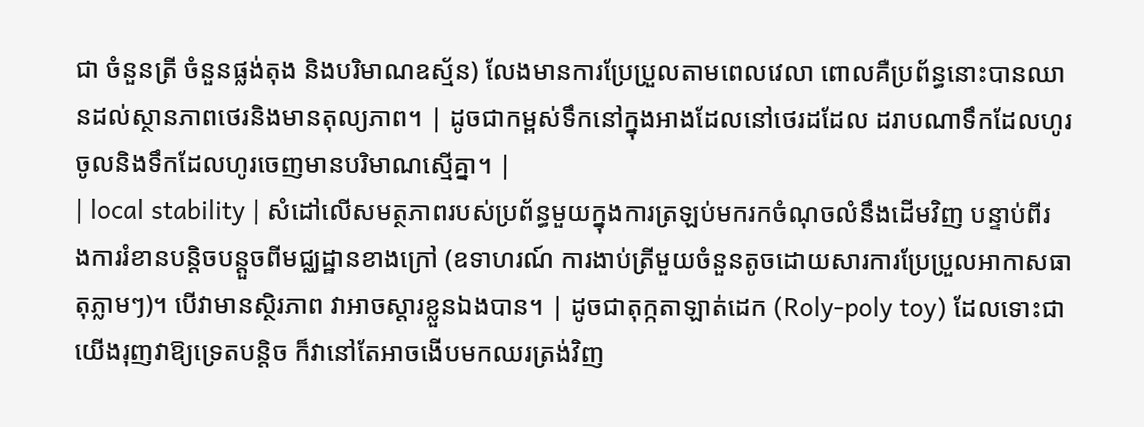ជា ចំនួនត្រី ចំនួនផ្លង់តុង និងបរិមាណឧស្ម័ន) លែងមានការប្រែប្រួលតាមពេលវេលា ពោលគឺប្រព័ន្ធនោះបានឈានដល់ស្ថានភាពថេរនិងមានតុល្យភាព។ | ដូចជាកម្ពស់ទឹកនៅក្នុងអាងដែលនៅថេរដដែល ដរាបណាទឹកដែលហូរចូលនិងទឹកដែលហូរចេញមានបរិមាណស្មើគ្នា។ |
| local stability | សំដៅលើសមត្ថភាពរបស់ប្រព័ន្ធមួយក្នុងការត្រឡប់មករកចំណុចលំនឹងដើមវិញ បន្ទាប់ពីរងការរំខានបន្តិចបន្តួចពីមជ្ឈដ្ឋានខាងក្រៅ (ឧទាហរណ៍ ការងាប់ត្រីមួយចំនួនតូចដោយសារការប្រែប្រួលអាកាសធាតុភ្លាមៗ)។ បើវាមានស្ថិរភាព វាអាចស្តារខ្លួនឯងបាន។ | ដូចជាតុក្កតាឡាត់ដេក (Roly-poly toy) ដែលទោះជាយើងរុញវាឱ្យទ្រេតបន្តិច ក៏វានៅតែអាចងើបមកឈរត្រង់វិញ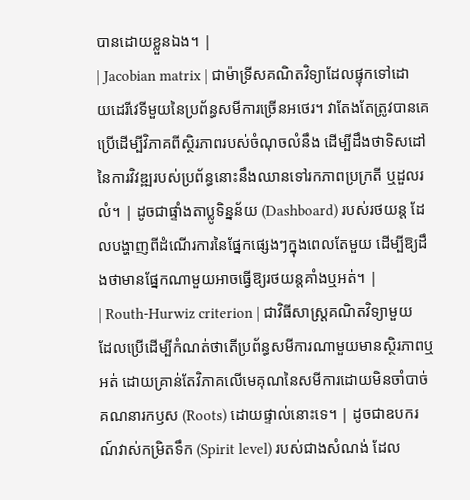បានដោយខ្លួនឯង។ |
| Jacobian matrix | ជាម៉ាទ្រីសគណិតវិទ្យាដែលផ្ទុកទៅដោយដេរីវេទីមួយនៃប្រព័ន្ធសមីការច្រើនអថេរ។ វាតែងតែត្រូវបានគេប្រើដើម្បីវិភាគពីស្ថិរភាពរបស់ចំណុចលំនឹង ដើម្បីដឹងថាទិសដៅនៃការវិវឌ្ឍរបស់ប្រព័ន្ធនោះនឹងឈានទៅរកភាពប្រក្រតី ឬដួលរលំ។ | ដូចជាផ្ទាំងតាប្លូទិន្នន័យ (Dashboard) របស់រថយន្ត ដែលបង្ហាញពីដំណើរការនៃផ្នែកផ្សេងៗក្នុងពេលតែមួយ ដើម្បីឱ្យដឹងថាមានផ្នែកណាមួយអាចធ្វើឱ្យរថយន្តគាំងឬអត់។ |
| Routh-Hurwiz criterion | ជាវិធីសាស្ត្រគណិតវិទ្យាមួយដែលប្រើដើម្បីកំណត់ថាតើប្រព័ន្ធសមីការណាមួយមានស្ថិរភាពឬអត់ ដោយគ្រាន់តែវិភាគលើមេគុណនៃសមីការដោយមិនចាំបាច់គណនារកឫស (Roots) ដោយផ្ទាល់នោះទេ។ | ដូចជាឧបករណ៍វាស់កម្រិតទឹក (Spirit level) របស់ជាងសំណង់ ដែល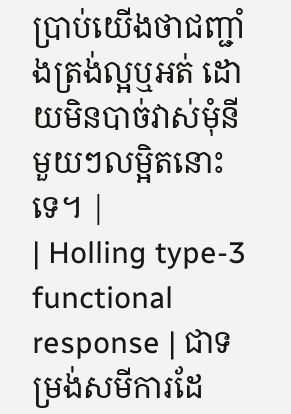ប្រាប់យើងថាជញ្ជាំងត្រង់ល្អឬអត់ ដោយមិនបាច់វាស់មុំនីមួយៗលម្អិតនោះទេ។ |
| Holling type-3 functional response | ជាទម្រង់សមីការដែ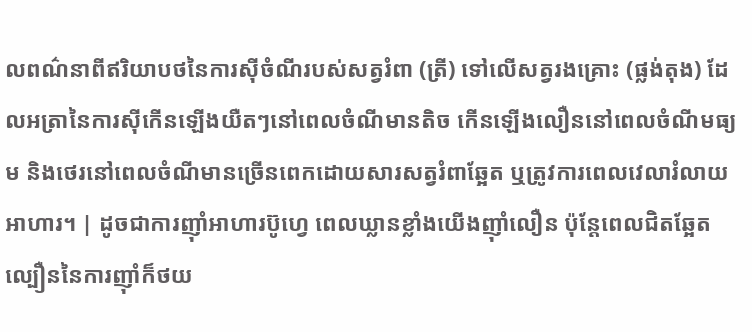លពណ៌នាពីឥរិយាបថនៃការស៊ីចំណីរបស់សត្វរំពា (ត្រី) ទៅលើសត្វរងគ្រោះ (ផ្លង់តុង) ដែលអត្រានៃការស៊ីកើនឡើងយឺតៗនៅពេលចំណីមានតិច កើនឡើងលឿននៅពេលចំណីមធ្យម និងថេរនៅពេលចំណីមានច្រើនពេកដោយសារសត្វរំពាឆ្អែត ឬត្រូវការពេលវេលារំលាយអាហារ។ | ដូចជាការញ៉ាំអាហារប៊ូហ្វេ ពេលឃ្លានខ្លាំងយើងញ៉ាំលឿន ប៉ុន្តែពេលជិតឆ្អែត ល្បឿននៃការញ៉ាំក៏ថយ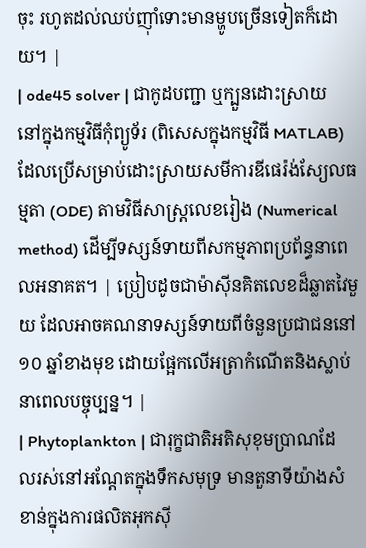ចុះ រហូតដល់ឈប់ញ៉ាំទោះមានម្ហូបច្រើនទៀតក៏ដោយ។ |
| ode45 solver | ជាកូដបញ្ជា ឬក្បួនដោះស្រាយនៅក្នុងកម្មវិធីកុំព្យូទ័រ (ពិសេសក្នុងកម្មវិធី MATLAB) ដែលប្រើសម្រាប់ដោះស្រាយសមីការឌីផេរ៉ង់ស្យែលធម្មតា (ODE) តាមវិធីសាស្ត្រលេខរៀង (Numerical method) ដើម្បីទស្សន៍ទាយពីសកម្មភាពប្រព័ន្ធនាពេលអនាគត។ | ប្រៀបដូចជាម៉ាស៊ីនគិតលេខដ៏ឆ្លាតវៃមួយ ដែលអាចគណនាទស្សន៍ទាយពីចំនួនប្រជាជននៅ ១០ ឆ្នាំខាងមុខ ដោយផ្អែកលើអត្រាកំណើតនិងស្លាប់នាពេលបច្ចុប្បន្ន។ |
| Phytoplankton | ជារុក្ខជាតិអតិសុខុមប្រាណដែលរស់នៅអណ្តែតក្នុងទឹកសមុទ្រ មានតួនាទីយ៉ាងសំខាន់ក្នុងការផលិតអុកស៊ី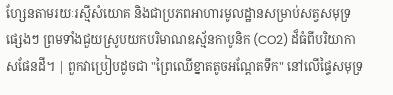ហ្សែនតាមរយៈរស្មីសំយោគ និងជាប្រភពអាហារមូលដ្ឋានសម្រាប់សត្វសមុទ្រផ្សេងៗ ព្រមទាំងជួយស្រូបយកបរិមាណឧស្ម័នកាបូនិក (CO2) ដ៏ធំពីបរិយាកាសផែនដី។ | ពួកវាប្រៀបដូចជា "ព្រៃឈើខ្នាតតូចអណ្តែតទឹក" នៅលើផ្ទៃសមុទ្រ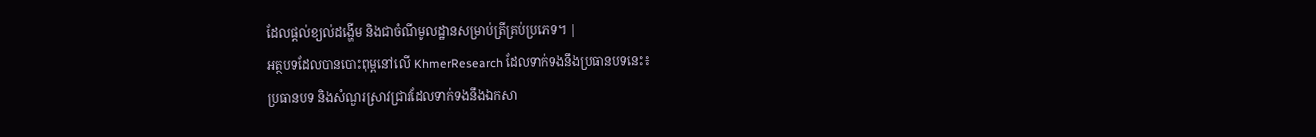ដែលផ្តល់ខ្យល់ដង្ហើម និងជាចំណីមូលដ្ឋានសម្រាប់ត្រីគ្រប់ប្រភេទ។ |
អត្ថបទដែលបានបោះពុម្ពនៅលើ KhmerResearch ដែលទាក់ទងនឹងប្រធានបទនេះ៖
ប្រធានបទ និងសំណួរស្រាវជ្រាវដែលទាក់ទងនឹងឯកសា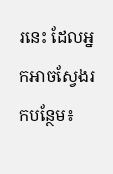រនេះ ដែលអ្នកអាចស្វែងរកបន្ថែម៖